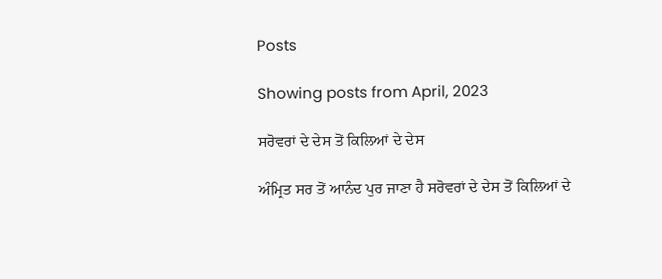Posts

Showing posts from April, 2023

ਸਰੋਵਰਾਂ ਦੇ ਦੇਸ ਤੋਂ ਕਿਲਿਆਂ ਦੇ ਦੇਸ

ਅੰਮ੍ਰਿਤ ਸਰ ਤੋਂ ਆਨੰਦ ਪੁਰ ਜਾਣਾ ਹੈ ਸਰੋਵਰਾਂ ਦੇ ਦੇਸ ਤੋਂ ਕਿਲਿਆਂ ਦੇ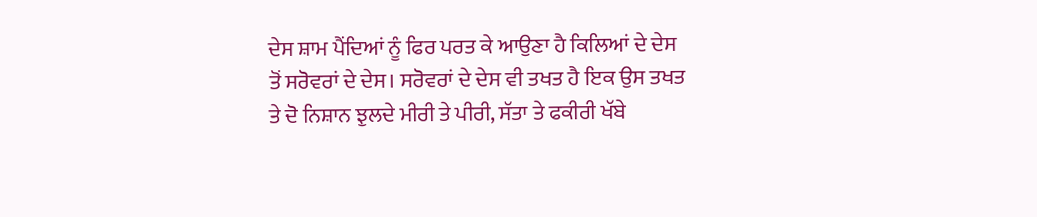ਦੇਸ ਸ਼ਾਮ ਪੈਂਦਿਆਂ ਨੂੰ ਫਿਰ ਪਰਤ ਕੇ ਆਉਣਾ ਹੈ ਕਿਲਿਆਂ ਦੇ ਦੇਸ ਤੋਂ ਸਰੋਵਰਾਂ ਦੇ ਦੇਸ। ਸਰੋਵਰਾਂ ਦੇ ਦੇਸ ਵੀ ਤਖਤ ਹੈ ਇਕ ਉਸ ਤਖਤ ਤੇ ਦੋ ਨਿਸ਼ਾਨ ਝੁਲਦੇ ਮੀਰੀ ਤੇ ਪੀਰੀ, ਸੱਤਾ ਤੇ ਫਕੀਰੀ ਖੱਬੇ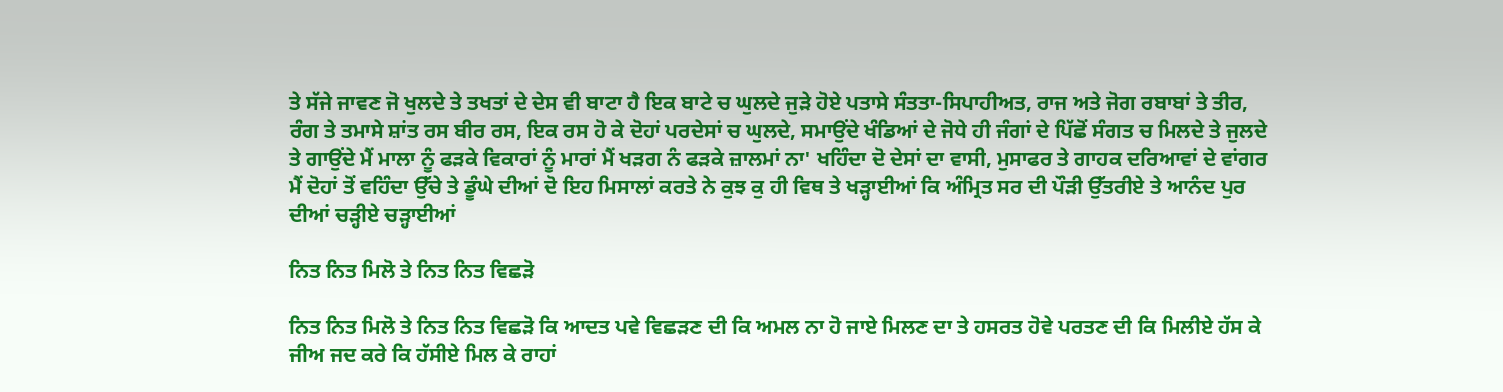ਤੇ ਸੱਜੇ ਜਾਵਣ ਜੋ ਖੁਲਦੇ ਤੇ ਤਖਤਾਂ ਦੇ ਦੇਸ ਵੀ ਬਾਟਾ ਹੈ ਇਕ ਬਾਟੇ ਚ ਘੁਲਦੇ ਜੁੜੇ ਹੋਏ ਪਤਾਸੇ ਸੰਤਤਾ-ਸਿਪਾਹੀਅਤ, ਰਾਜ ਅਤੇ ਜੋਗ ਰਬਾਬਾਂ ਤੇ ਤੀਰ, ਰੰਗ ਤੇ ਤਮਾਸੇ ਸ਼ਾਂਤ ਰਸ ਬੀਰ ਰਸ, ਇਕ ਰਸ ਹੋ ਕੇ ਦੋਹਾਂ ਪਰਦੇਸਾਂ ਚ ਘੁਲਦੇ, ਸਮਾਉਂਦੇ ਖੰਡਿਆਂ ਦੇ ਜੋਧੇ ਹੀ ਜੰਗਾਂ ਦੇ ਪਿੱਛੋਂ ਸੰਗਤ ਚ ਮਿਲਦੇ ਤੇ ਜੁਲਦੇ ਤੇ ਗਾਉਂਦੇ ਮੈਂ ਮਾਲਾ ਨੂੰ ਫੜਕੇ ਵਿਕਾਰਾਂ ਨੂੰ ਮਾਰਾਂ ਮੈਂ ਖੜਗ ਨੰ ਫੜਕੇ ਜ਼ਾਲਮਾਂ ਨਾ' ਖਹਿੰਦਾ ਦੋ ਦੇਸਾਂ ਦਾ ਵਾਸੀ, ਮੁਸਾਫਰ ਤੇ ਗਾਹਕ ਦਰਿਆਵਾਂ ਦੇ ਵਾਂਗਰ ਮੈਂ ਦੋਹਾਂ ਤੋਂ ਵਹਿੰਦਾ ਉੱਚੇ ਤੇ ਡੂੰਘੇ ਦੀਆਂ ਦੋ ਇਹ ਮਿਸਾਲਾਂ ਕਰਤੇ ਨੇ ਕੁਝ ਕੁ ਹੀ ਵਿਥ ਤੇ ਖੜ੍ਹਾਈਆਂ ਕਿ ਅੰਮ੍ਰਿਤ ਸਰ ਦੀ ਪੌੜੀ ਉੱਤਰੀਏ ਤੇ ਆਨੰਦ ਪੁਰ ਦੀਆਂ ਚੜ੍ਹੀਏ ਚੜ੍ਹਾਈਆਂ

ਨਿਤ ਨਿਤ ਮਿਲੋ ਤੇ ਨਿਤ ਨਿਤ ਵਿਛੜੋ

ਨਿਤ ਨਿਤ ਮਿਲੋ ਤੇ ਨਿਤ ਨਿਤ ਵਿਛੜੋ ਕਿ ਆਦਤ ਪਵੇ ਵਿਛੜਣ ਦੀ ਕਿ ਅਮਲ ਨਾ ਹੋ ਜਾਏ ਮਿਲਣ ਦਾ ਤੇ ਹਸਰਤ ਹੋਵੇ ਪਰਤਣ ਦੀ ਕਿ ਮਿਲੀਏ ਹੱਸ ਕੇ ਜੀਅ ਜਦ ਕਰੇ ਕਿ ਹੱਸੀਏ ਮਿਲ ਕੇ ਰਾਹਾਂ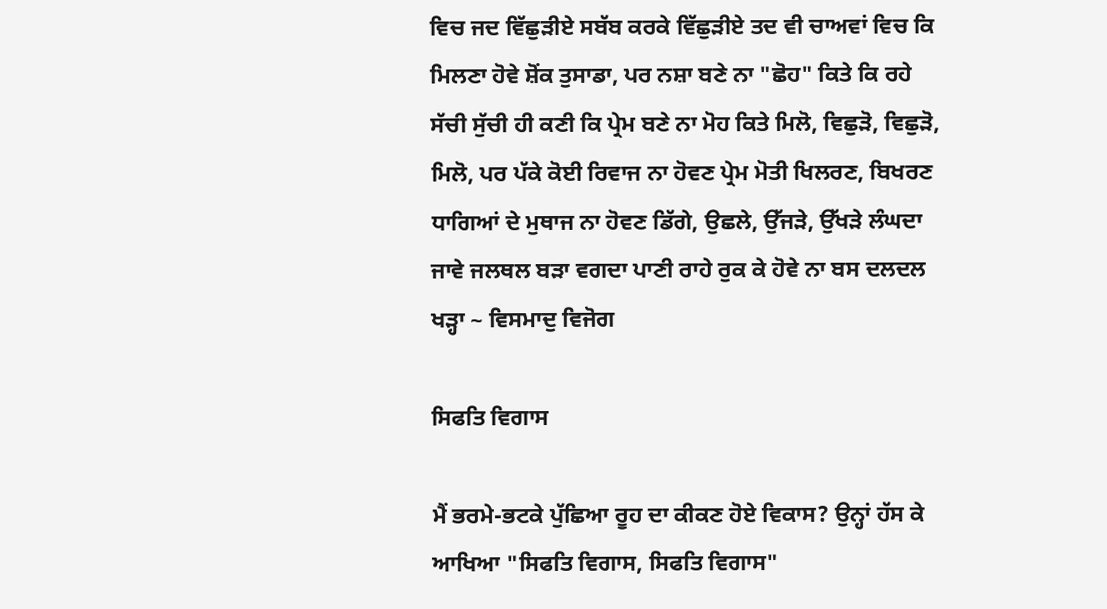ਵਿਚ ਜਦ ਵਿੱਛੁੜੀਏ ਸਬੱਬ ਕਰਕੇ ਵਿੱਛੁੜੀਏ ਤਦ ਵੀ ਚਾਅਵਾਂ ਵਿਚ ਕਿ ਮਿਲਣਾ ਹੋਵੇ ਸ਼ੋਂਕ ਤੁਸਾਡਾ, ਪਰ ਨਸ਼ਾ ਬਣੇ ਨਾ "ਛੋਹ" ਕਿਤੇ ਕਿ ਰਹੇ ਸੱਚੀ ਸੁੱਚੀ ਹੀ ਕਣੀ ਕਿ ਪ੍ਰੇਮ ਬਣੇ ਨਾ ਮੋਹ ਕਿਤੇ ਮਿਲੋ, ਵਿਛੁੜੋ, ਵਿਛੁੜੋ, ਮਿਲੋ, ਪਰ ਪੱਕੇ ਕੋਈ ਰਿਵਾਜ ਨਾ ਹੋਵਣ ਪ੍ਰੇਮ ਮੋਤੀ ਖਿਲਰਣ, ਬਿਖਰਣ ਧਾਗਿਆਂ ਦੇ ਮੁਥਾਜ ਨਾ ਹੋਵਣ ਡਿੱਗੇ, ਉਛਲੇ, ਉੱਜੜੇ, ਉੱਖੜੇ ਲੰਘਦਾ ਜਾਵੇ ਜਲਥਲ ਬੜਾ ਵਗਦਾ ਪਾਣੀ ਰਾਹੇ ਰੁਕ ਕੇ ਹੋਵੇ ਨਾ ਬਸ ਦਲਦਲ ਖੜ੍ਹਾ ~ ਵਿਸਮਾਦੁ ਵਿਜੋਗ

ਸਿਫਤਿ ਵਿਗਾਸ

ਮੈਂ ਭਰਮੇ-ਭਟਕੇ ਪੁੱਛਿਆ ਰੂਹ ਦਾ ਕੀਕਣ ਹੋਏ ਵਿਕਾਸ? ਉਨ੍ਹਾਂ ਹੱਸ ਕੇ ਆਖਿਆ "ਸਿਫਤਿ ਵਿਗਾਸ, ਸਿਫਤਿ ਵਿਗਾਸ"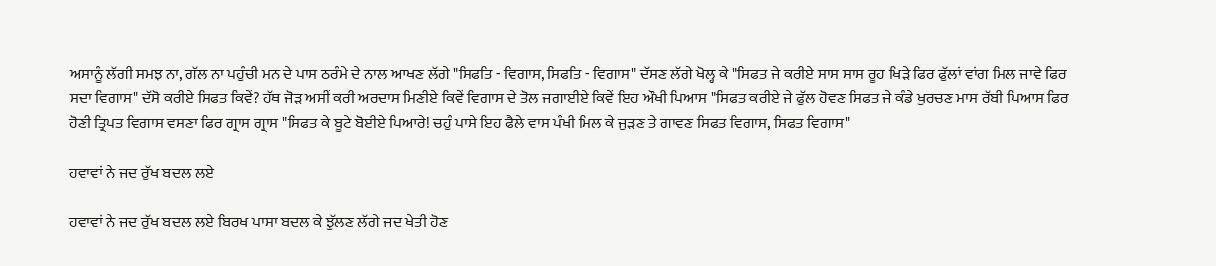ਅਸਾਨੂੰ ਲੱਗੀ ਸਮਝ ਨਾ, ਗੱਲ ਨਾ ਪਹੁੰਚੀ ਮਨ ਦੇ ਪਾਸ ਠਰੰਮੇ ਦੇ ਨਾਲ ਆਖਣ ਲੱਗੇ "ਸਿਫਤਿ - ਵਿਗਾਸ, ਸਿਫਤਿ - ਵਿਗਾਸ" ਦੱਸਣ ਲੱਗੇ ਖੋਲ੍ਹ ਕੇ "ਸਿਫਤ ਜੇ ਕਰੀਏ ਸਾਸ ਸਾਸ ਰੂਹ ਖਿੜੇ ਫਿਰ ਫੁੱਲਾਂ ਵਾਂਗ ਮਿਲ ਜਾਵੇ ਫਿਰ ਸਦਾ ਵਿਗਾਸ" ਦੱਸੋ ਕਰੀਏ ਸਿਫਤ ਕਿਵੇਂ? ਹੱਥ ਜੋੜ ਅਸੀਂ ਕਰੀ ਅਰਦਾਸ ਮਿਣੀਏ ਕਿਵੇਂ ਵਿਗਾਸ ਦੇ ਤੋਲ ਜਗਾਈਏ ਕਿਵੇਂ ਇਹ ਔਖੀ ਪਿਆਸ "ਸਿਫਤ ਕਰੀਏ ਜੇ ਫੁੱਲ ਹੋਵਣ ਸਿਫਤ ਜੇ ਕੰਡੇ ਖੁਰਚਣ ਮਾਸ ਰੱਬੀ ਪਿਆਸ ਫਿਰ ਹੋਣੀ ਤ੍ਰਿਪਤ ਵਿਗਾਸ ਵਸਣਾ ਫਿਰ ਗ੍ਰਾਸ ਗ੍ਰਾਸ "ਸਿਫਤ ਕੇ ਬੂਟੇ ਬੋਈਏ ਪਿਆਰੇ! ਚਹੁੰ ਪਾਸੇ ਇਹ ਫੈਲੇ ਵਾਸ ਪੰਖੀ ਮਿਲ ਕੇ ਜੁੜਣ ਤੇ ਗਾਵਣ ਸਿਫਤ ਵਿਗਾਸ, ਸਿਫਤ ਵਿਗਾਸ"

ਹਵਾਵਾਂ ਨੇ ਜਦ ਰੁੱਖ ਬਦਲ ਲਏ

ਹਵਾਵਾਂ ਨੇ ਜਦ ਰੁੱਖ ਬਦਲ ਲਏ ਬਿਰਖ ਪਾਸਾ ਬਦਲ ਕੇ ਝੁੱਲਣ ਲੱਗੇ ਜਦ ਖੇਤੀ ਹੋਣ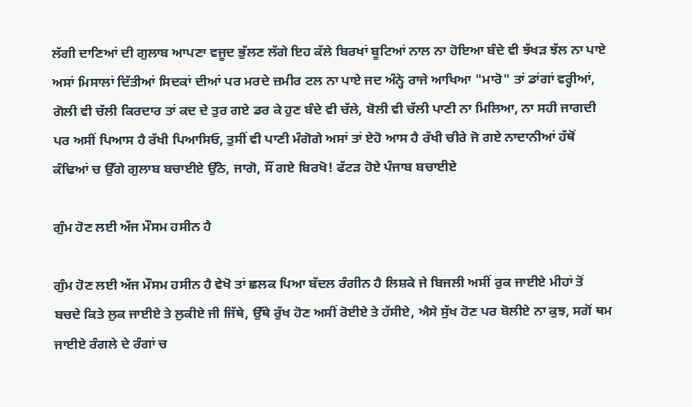ਲੱਗੀ ਦਾਣਿਆਂ ਦੀ ਗੁਲਾਬ ਆਪਣਾ ਵਜੂਦ ਭੁੱਲਣ ਲੱਗੇ ਇਹ ਕੱਲੇ ਬਿਰਖਾਂ ਬੂਟਿਆਂ ਨਾਲ ਨਾ ਹੋਇਆ ਬੰਦੇ ਵੀ ਝੱਖੜ ਝੱਲ ਨਾ ਪਾਏ ਅਸਾਂ ਮਿਸਾਲਾਂ ਦਿੱਤੀਆਂ ਸਿਦਕਾਂ ਦੀਆਂ ਪਰ ਮਰਦੇ ਜ਼ਮੀਰ ਟਲ ਨਾ ਪਾਏ ਜਦ ਅੰਨ੍ਹੇ ਰਾਜੇ ਆਖਿਆ "ਮਾਰੋ" ਤਾਂ ਡਾਂਗਾਂ ਵਰ੍ਹੀਆਂ, ਗੋਲੀ ਵੀ ਚੱਲੀ ਕਿਰਦਾਰ ਤਾਂ ਕਦ ਦੇ ਤੁਰ ਗਏ ਡਰ ਕੇ ਹੁਣ ਬੰਦੇ ਵੀ ਚੱਲੇ, ਬੋਲੀ ਵੀ ਚੱਲੀ ਪਾਣੀ ਨਾ ਮਿਲਿਆ, ਨਾ ਸਹੀ ਜਾਗਦੀ ਪਰ ਅਸੀਂ ਪਿਆਸ ਹੈ ਰੱਖੀ ਪਿਆਸਿਓ, ਤੁਸੀਂ ਵੀ ਪਾਣੀ ਮੰਗੋਗੇ ਅਸਾਂ ਤਾਂ ਏਹੋ ਆਸ ਹੈ ਰੱਖੀ ਚੀਰੇ ਜੋ ਗਏ ਨਾਦਾਨੀਆਂ ਹੱਥੋਂ ਕੰਢਿਆਂ ਚ ਉੱਗੇ ਗੁਲਾਬ ਬਚਾਈਏ ਉੱਠੋ, ਜਾਗੋ, ਸੌਂ ਗਏ ਬਿਰਖੋ! ਫੱਟੜ ਹੋਏ ਪੰਜਾਬ ਬਚਾਈਏ

ਗੁੰਮ ਹੋਣ ਲਈ ਅੱਜ ਮੌਸਮ ਹਸੀਨ ਹੈ

ਗੁੰਮ ਹੋਣ ਲਈ ਅੱਜ ਮੌਸਮ ਹਸੀਨ ਹੈ ਵੇਖੋ ਤਾਂ ਛਲਕ ਪਿਆ ਬੱਦਲ ਰੰਗੀਨ ਹੈ ਲਿਸ਼ਕੇ ਜੇ ਬਿਜਲੀ ਅਸੀਂ ਰੁਕ ਜਾਈਏ ਮੀਹਾਂ ਤੋਂ ਬਚਦੇ ਕਿਤੇ ਲੁਕ ਜਾਈਏ ਤੇ ਲੁਕੀਏ ਜੀ ਜਿੱਥੇ, ਉੱਥੇ ਰੁੱਖ ਹੋਣ ਅਸੀਂ ਰੋਈਏ ਤੇ ਹੱਸੀਏ, ਐਸੇ ਸੁੱਖ ਹੋਣ ਪਰ ਬੋਲੀਏ ਨਾ ਕੁਝ, ਸਗੋਂ ਥਮ ਜਾਈਏ ਰੰਗਲੇ ਦੇ ਰੰਗਾਂ ਚ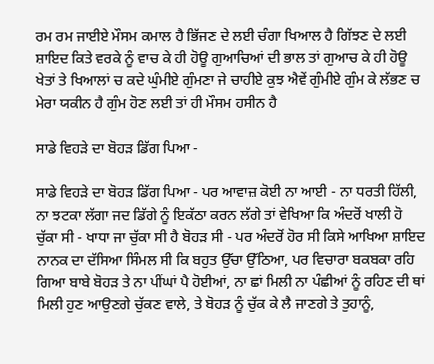ਰਮ ਰਮ ਜਾਈਏ ਮੌਸਮ ਕਮਾਲ ਹੈ ਭਿੱਜਣ ਦੇ ਲਈ ਚੰਗਾ ਖਿਆਲ ਹੈ ਗਿੱਝਣ ਦੇ ਲਈ ਸ਼ਾਇਦ ਕਿਤੇ ਵਰਕੇ ਨੂੰ ਵਾਚ ਕੇ ਹੀ ਹੋਊ ਗੁਆਚਿਆਂ ਦੀ ਭਾਲ ਤਾਂ ਗੁਆਚ ਕੇ ਹੀ ਹੋਊ ਖੇਤਾਂ ਤੇ ਖਿਆਲਾਂ ਚ ਕਦੇ ਘੁੰਮੀਏ ਗੁੰਮਣਾ ਜੇ ਚਾਹੀਏ ਕੁਝ ਐਵੇਂ ਗੁੰਮੀਏ ਗੁੰਮ ਕੇ ਲੱਭਣ ਚ ਮੇਰਾ ਯਕੀਨ ਹੈ ਗੁੰਮ ਹੋਣ ਲਈ ਤਾਂ ਹੀ ਮੌਸਮ ਹਸੀਨ ਹੈ

ਸਾਡੇ ਵਿਹੜੇ ਦਾ ਬੋਹੜ ਡਿੱਗ ਪਿਆ -

ਸਾਡੇ ਵਿਹੜੇ ਦਾ ਬੋਹੜ ਡਿੱਗ ਪਿਆ - ਪਰ ਆਵਾਜ਼ ਕੋਈ ਨਾ ਆਈ - ਨਾ ਧਰਤੀ ਹਿੱਲੀ, ਨਾ ਝਟਕਾ ਲੱਗਾ ਜਦ ਡਿੱਗੇ ਨੂੰ ਇਕੱਠਾ ਕਰਨ ਲੱਗੇ ਤਾਂ ਵੇਖਿਆ ਕਿ ਅੰਦਰੋਂ ਖਾਲੀ ਹੋ ਚੁੱਕਾ ਸੀ - ਖਾਧਾ ਜਾ ਚੁੱਕਾ ਸੀ ਹੈ ਬੋਹੜ ਸੀ - ਪਰ ਅੰਦਰੋਂ ਹੋਰ ਸੀ ਕਿਸੇ ਆਖਿਆ ਸ਼ਾਇਦ ਨਾਨਕ ਦਾ ਦੱਸਿਆ ਸਿੰਮਲ ਸੀ ਕਿ ਬਹੁਤ ਉੱਚਾ ਉੱਠਿਆ, ਪਰ ਵਿਚਾਰਾ ਬਕਬਕਾ ਰਹਿ ਗਿਆ ਬਾਬੇ ਬੋਹੜ ਤੇ ਨਾ ਪੀਂਘਾਂ ਪੈ ਹੋਈਆਂ, ਨਾ ਛਾਂ ਮਿਲੀ ਨਾ ਪੰਛੀਆਂ ਨੂੰ ਰਹਿਣ ਦੀ ਥਾਂ ਮਿਲੀ ਹੁਣ ਆਉਣਗੇ ਚੁੱਕਣ ਵਾਲੇ, ਤੇ ਬੋਹੜ ਨੂੰ ਚੁੱਕ ਕੇ ਲੈ ਜਾਣਗੇ ਤੇ ਤੁਹਾਨੂੰ,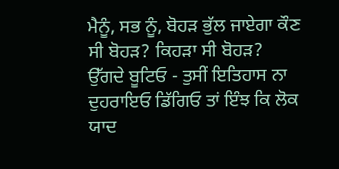ਮੈਨੂੰ, ਸਭ ਨੂੰ, ਬੋਹੜ ਭੁੱਲ ਜਾਏਗਾ ਕੌਣ ਸੀ ਬੋਹੜ? ਕਿਹੜਾ ਸੀ ਬੋਹੜ? ਉੱਗਦੇ ਬੂਟਿਓ - ਤੁਸੀਂ ਇਤਿਹਾਸ ਨਾ ਦੁਹਰਾਇਓ ਡਿੱਗਿਓ ਤਾਂ ਇੰਝ ਕਿ ਲੋਕ ਯਾਦ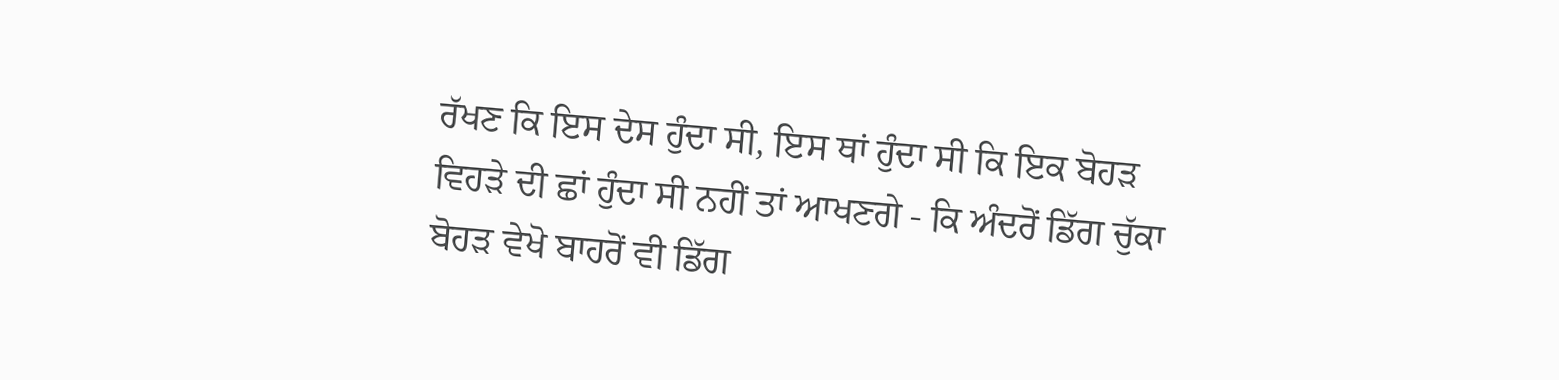ਰੱਖਣ ਕਿ ਇਸ ਦੇਸ ਹੁੰਦਾ ਸੀ, ਇਸ ਥਾਂ ਹੁੰਦਾ ਸੀ ਕਿ ਇਕ ਬੋਹੜ ਵਿਹੜੇ ਦੀ ਛਾਂ ਹੁੰਦਾ ਸੀ ਨਹੀਂ ਤਾਂ ਆਖਣਗੇ - ਕਿ ਅੰਦਰੋਂ ਡਿੱਗ ਚੁੱਕਾ ਬੋਹੜ ਵੇਖੋ ਬਾਹਰੋਂ ਵੀ ਡਿੱਗ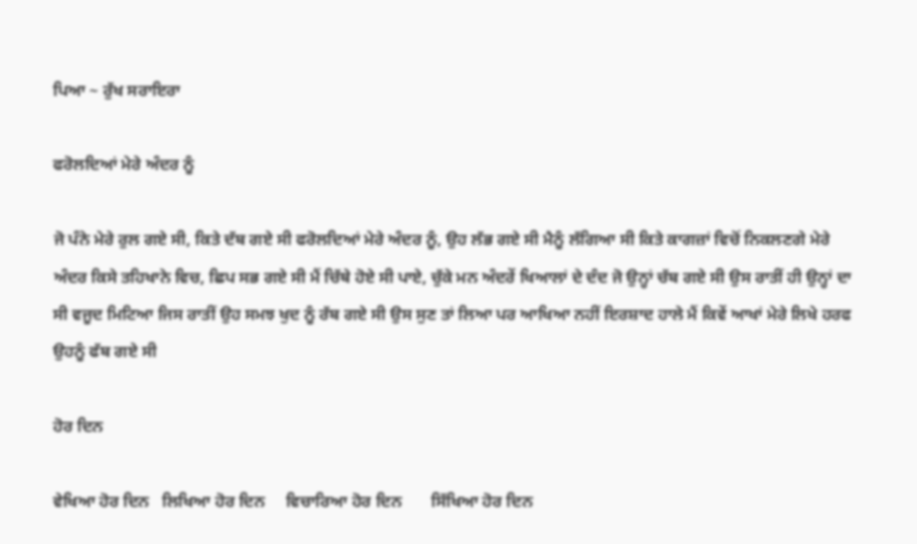ਪਿਆ ~ ਰੁੱਖ ਸਰਾਇਰਾ

ਫਰੋਲਦਿਆਂ ਮੇਰੇ ਅੰਦਰ ਨੂੰ

ਜੋ ਪੰਨੇ ਮੇਰੇ ਰੁਲ ਗਏ ਸੀ, ਕਿਤੇ ਦੱਬ ਗਏ ਸੀ ਫਰੋਲਦਿਆਂ ਮੇਰੇ ਅੰਦਰ ਨੂੰ, ਉਹ ਲੱਭ ਗਏ ਸੀ ਮੈਨੂੰ ਲੱਗਿਆ ਸੀ ਕਿਤੇ ਕਾਗਜ਼ਾਂ ਵਿਚੋਂ ਨਿਕਲਣਗੇ ਮੇਰੇ ਅੰਦਰ ਕਿਸੇ ਤਹਿਖਾਨੇ ਵਿਚ, ਛਿਪ ਸਭ ਗਏ ਸੀ ਮੈਂ ਚਿੱਥੇ ਹੋਏ ਸੀ ਪਾਏ, ਚੁੱਕੇ ਮਨ ਅੰਦਰੇਂ ਖਿਆਲਾਂ ਦੇ ਦੰਦ ਜੋ ਉਨ੍ਹਾਂ ਚੱਬ ਗਏ ਸੀ ਉਸ ਰਾਤੀਂ ਹੀ ਉਨ੍ਹਾਂ ਦਾ ਸੀ ਵਜੂਦ ਮਿਟਿਆ ਜਿਸ ਰਾਤੀਂ ਉਹ ਸਮਝ ਖੁਦ ਨੂੰ ਰੱਬ ਗਏ ਸੀ ਉਸ ਸੁਣ ਤਾਂ ਲਿਆ ਪਰ ਆਖਿਆ ਨਹੀਂ ਇਰਸ਼ਾਦ ਹਾਲੇ ਮੈਂ ਕਿਵੇਂ ਆਖਾਂ ਮੇਰੇ ਲਿਖੇ ਹਰਫ ਉਹਨੂੰ ਫੱਬ ਗਏ ਸੀ

ਹੋਰ ਦਿਨ

ਵੇਖਿਆ ਹੋਰ ਦਿਨ   ਲਿਖਿਆ ਹੋਰ ਦਿਨ     ਵਿਚਾਰਿਆ ਹੋਰ ਦਿਨ       ਸਿੱਖਿਆ ਹੋਰ ਦਿਨ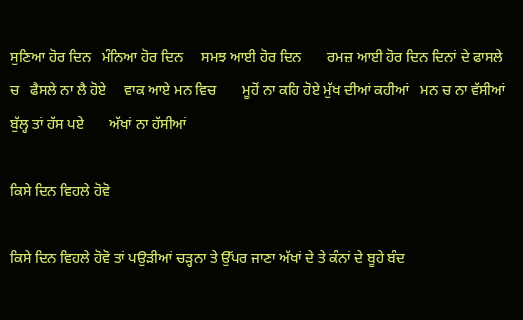ਸੁਣਿਆ ਹੋਰ ਦਿਨ   ਮੰਨਿਆ ਹੋਰ ਦਿਨ     ਸਮਝ ਆਈ ਹੋਰ ਦਿਨ       ਰਮਜ਼ ਆਈ ਹੋਰ ਦਿਨ ਦਿਨਾਂ ਦੇ ਫਾਸਲੇ ਚ   ਫੈਸਲੇ ਨਾ ਲੈ ਹੋਏ     ਵਾਕ ਆਏ ਮਨ ਵਿਚ       ਮੂਹੋਂ ਨਾ ਕਹਿ ਹੋਏ ਮੁੱਖ ਦੀਆਂ ਕਹੀਆਂ   ਮਨ ਚ ਨਾ ਵੱਸੀਆਂ     ਬੁੱਲ੍ਹ ਤਾਂ ਹੱਸ ਪਏ       ਅੱਖਾਂ ਨਾ ਹੱਸੀਆਂ

ਕਿਸੇ ਦਿਨ ਵਿਹਲੇ ਹੋਵੋ

ਕਿਸੇ ਦਿਨ ਵਿਹਲੇ ਹੋਵੋ ਤਾਂ ਪਉੜੀਆਂ ਚੜ੍ਹਨਾ ਤੇ ਉੱਪਰ ਜਾਣਾ ਅੱਖਾਂ ਦੇ ਤੇ ਕੰਨਾਂ ਦੇ ਬੂਹੇ ਬੰਦ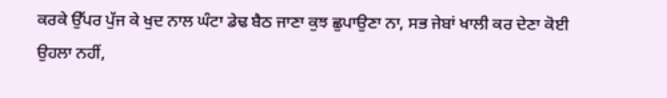ਕਰਕੇ ਉੱਪਰ ਪੁੱਜ ਕੇ ਖੁਦ ਨਾਲ ਘੰਟਾ ਡੇਢ ਬੈਠ ਜਾਣਾ ਕੁਝ ਛੁਪਾਉਣਾ ਨਾ, ਸਭ ਜੇਬਾਂ ਖਾਲੀ ਕਰ ਦੇਣਾ ਕੋਈ ਉਹਲਾ ਨਹੀਂ,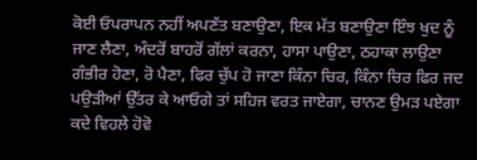ਕੋਈ ਓਪਰਾਪਨ ਨਹੀਂ ਅਪਣੱਤ ਬਣਾਉਣਾ, ਇਕ ਮੱਤ ਬਣਾਉਣਾ ਇੰਝ ਖੁਦ ਨੂੰ ਜਾਣ ਲੈਣਾ, ਅੰਦਰੋਂ ਬਾਹਰੋਂ ਗੱਲਾਂ ਕਰਨਾ, ਹਾਸਾ ਪਾਉਣਾ, ਠਹਾਕਾ ਲਾਉਣਾ ਗੰਭੀਰ ਹੋਣਾ, ਰੋ ਪੈਣਾ, ਫਿਰ ਚੁੱਪ ਹੋ ਜਾਣਾ ਕਿੰਨਾ ਚਿਰ, ਕਿੰਨਾ ਚਿਰ ਫਿਰ ਜਦ ਪਉੜੀਆਂ ਉੱਤਰ ਕੇ ਆਓਗੇ ਤਾਂ ਸਹਿਜ ਵਰਤ ਜਾਏਗਾ, ਚਾਨਣ ਉਮੜ ਪਏਗਾ ਕਦੇ ਵਿਹਲੇ ਹੋਵੋ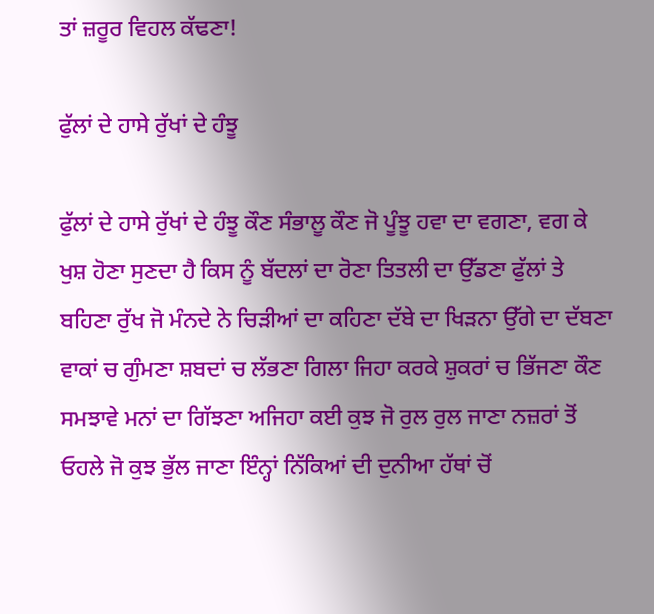ਤਾਂ ਜ਼ਰੂਰ ਵਿਹਲ ਕੱਢਣਾ!

ਫੁੱਲਾਂ ਦੇ ਹਾਸੇ ਰੁੱਖਾਂ ਦੇ ਹੰਝੂ

ਫੁੱਲਾਂ ਦੇ ਹਾਸੇ ਰੁੱਖਾਂ ਦੇ ਹੰਝੂ ਕੌਣ ਸੰਭਾਲੂ ਕੌਣ ਜੋ ਪੂੰਝੂ ਹਵਾ ਦਾ ਵਗਣਾ, ਵਗ ਕੇ ਖੁਸ਼ ਹੋਣਾ ਸੁਣਦਾ ਹੈ ਕਿਸ ਨੂੰ ਬੱਦਲਾਂ ਦਾ ਰੋਣਾ ਤਿਤਲੀ ਦਾ ਉੱਡਣਾ ਫੁੱਲਾਂ ਤੇ ਬਹਿਣਾ ਰੁੱਖ ਜੋ ਮੰਨਦੇ ਨੇ ਚਿੜੀਆਂ ਦਾ ਕਹਿਣਾ ਦੱਬੇ ਦਾ ਖਿੜਨਾ ਉੱਗੇ ਦਾ ਦੱਬਣਾ ਵਾਕਾਂ ਚ ਗੁੰਮਣਾ ਸ਼ਬਦਾਂ ਚ ਲੱਭਣਾ ਗਿਲਾ ਜਿਹਾ ਕਰਕੇ ਸ਼ੁਕਰਾਂ ਚ ਭਿੱਜਣਾ ਕੌਣ ਸਮਝਾਵੇ ਮਨਾਂ ਦਾ ਗਿੱਝਣਾ ਅਜਿਹਾ ਕਈ ਕੁਝ ਜੋ ਰੁਲ ਰੁਲ ਜਾਣਾ ਨਜ਼ਰਾਂ ਤੋਂ ਓਹਲੇ ਜੋ ਕੁਝ ਭੁੱਲ ਜਾਣਾ ਇੰਨ੍ਹਾਂ ਨਿੱਕਿਆਂ ਦੀ ਦੁਨੀਆ ਹੱਥਾਂ ਚੋਂ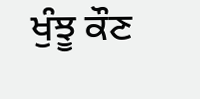ਖੁੰਝੂ ਕੌਣ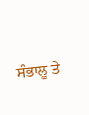ਸੰਭਾਲੂ ਤੇ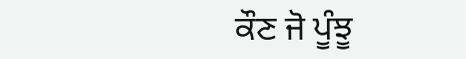ਕੌਣ ਜੋ ਪੂੰਝੂ